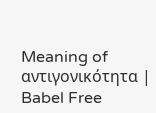Meaning of αντιγονικότητα | Babel Free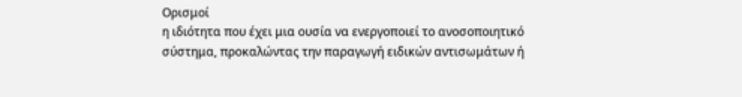Ορισμοί
η ιδιότητα που έχει μια ουσία να ενεργοποιεί το ανοσοποιητικό σύστημα, προκαλώντας την παραγωγή ειδικών αντισωμάτων ή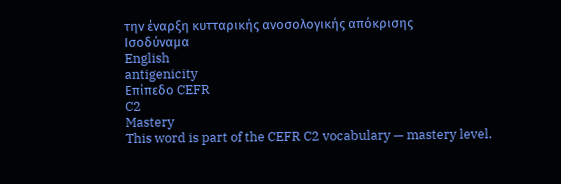την έναρξη κυτταρικής ανοσολογικής απόκρισης
Ισοδύναμα
English
antigenicity
Επίπεδο CEFR
C2
Mastery
This word is part of the CEFR C2 vocabulary — mastery level.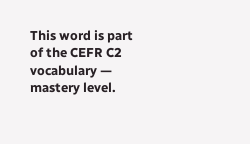This word is part of the CEFR C2 vocabulary — mastery level.